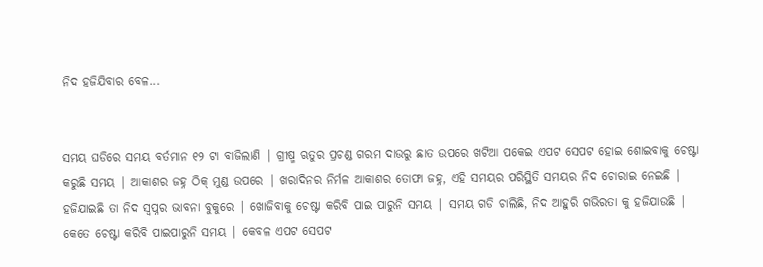ନିଦ ହଜିଯିବାର ବେଳ...


ସମୟ ଘଡିରେ ସମୟ ବର୍ତମାନ ୧୨ ଟା ବାଜିଲାଣି | ଗ୍ରୀଷ୍ମ ଋତୁର ପ୍ରଚଣ୍ଡ ଗରମ ଦାଉରୁ ଛାତ ଉପରେ ଖଟିଆ ପକେଇ ଏପଟ ସେପଟ ହୋଇ ଶୋଇବାକୁ ଚେଷ୍ଟା କରୁଛି ସମୟ | ଆକାଶର ଜହ୍ନ ଠିକ୍ ମୁଣ୍ଡ ଉପରେ | ଖରାଦିନର ନିର୍ମଳ ଆକାଶର ତୋଫା ଜହ୍ନ, ଏହି ସମୟର ପରିସ୍ଥିତି ସମୟର ନିଦ ଚୋରାଇ ନେଇଛି | ହଜିଯାଇଛି ତା ନିଦ ସ୍ୱପ୍ନର ଭାବନା ବୁକୁରେ | ଖୋଜିବାକୁ ଚେଷ୍ଟା କରିବି ପାଇ ପାରୁନି ସମୟ | ସମୟ ଗଡି ଚାଲିଛି, ନିଦ ଆହୁରି ଗଭିରତା କୁ ହଜିଯାଉଛି | କେତେ ଚେଷ୍ଟା କରିବି ପାଇପାରୁନି ସମୟ | କେବଳ ଏପଟ ସେପଟ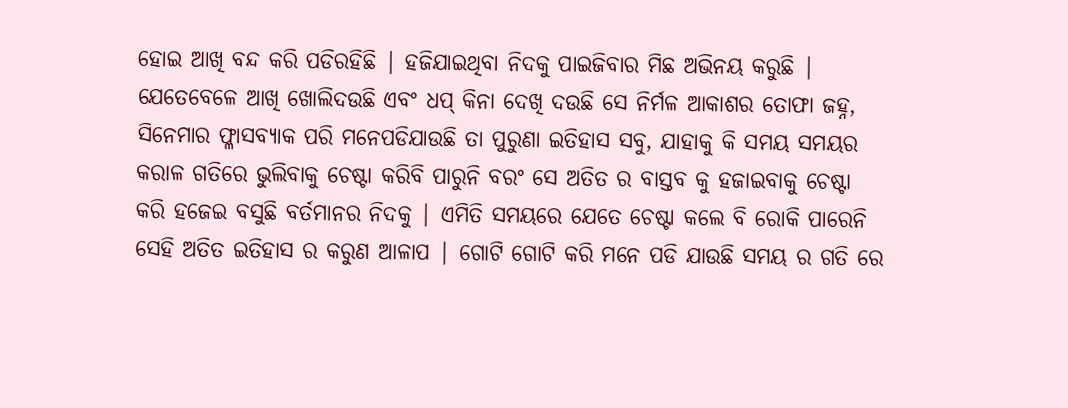ହୋଇ ଆଖି ବନ୍ଦ କରି ପଡିରହିଛି | ହଜିଯାଇଥିବା ନିଦକୁ ପାଇଜିବାର ମିଛ ଅଭିନୟ କରୁଛି | ଯେତେବେଳେ ଆଖି ଖୋଲିଦଉଛି ଏବଂ ଧପ୍ କିନା ଦେଖି ଦଉଛି ସେ ନିର୍ମଳ ଆକାଶର ତୋଫା ଜହ୍ନ, ସିନେମାର ଫ୍ଳାସବ୍ୟାକ ପରି ମନେପଡିଯାଉଛି ତା ପୁରୁଣା ଇତିହାସ ସବୁ, ଯାହାକୁ କି ସମୟ ସମୟର କରାଳ ଗତିରେ ଭୁଲିବାକୁ ଚେଷ୍ଟା କରିବି ପାରୁନି ବରଂ ସେ ଅତିତ ର ବାସ୍ତବ କୁ ହଜାଇବାକୁ ଚେଷ୍ଟା କରି ହଜେଇ ବସୁଛି ବର୍ତମାନର ନିଦକୁ | ଏମିତି ସମୟରେ ଯେତେ ଚେଷ୍ଟା କଲେ ବି ରୋକି ପାରେନି ସେହି ଅତିତ ଇତିହାସ ର କରୁଣ ଆଳାପ | ଗୋଟି ଗୋଟି କରି ମନେ ପଡି ଯାଉଛି ସମୟ ର ଗତି ରେ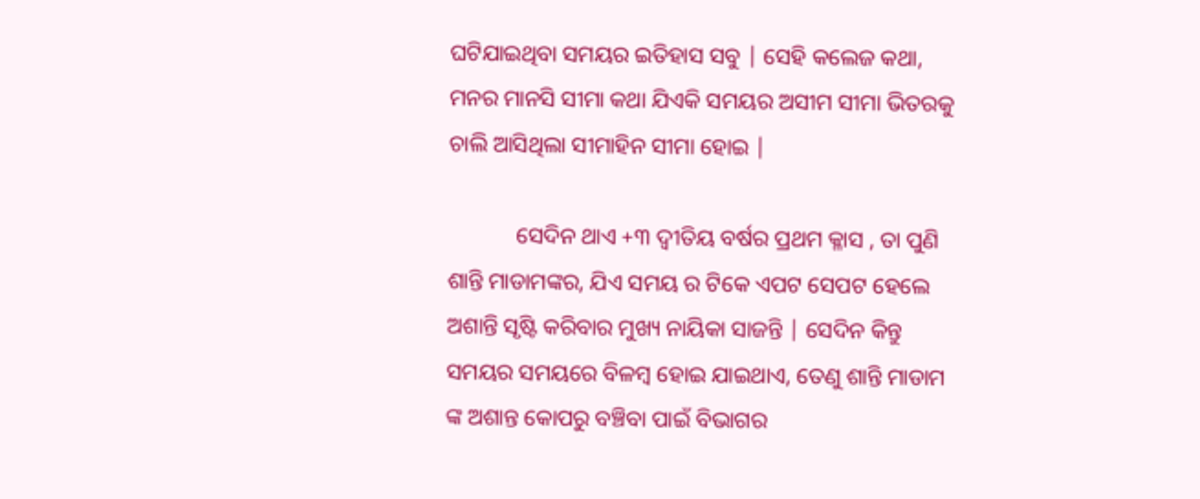ଘଟିଯାଇଥିବା ସମୟର ଇତିହାସ ସବୁ | ସେହି କଲେଜ କଥା, ମନର ମାନସି ସୀମା କଥା ଯିଏକି ସମୟର ଅସୀମ ସୀମା ଭିତରକୁ ଚାଲି ଆସିଥିଲା ସୀମାହିନ ସୀମା ହୋଇ |

            ସେଦିନ ଥାଏ +୩ ଦ୍ୱୀତିୟ ବର୍ଷର ପ୍ରଥମ କ୍ଳାସ , ତା ପୁଣି ଶାନ୍ତି ମାଡାମଙ୍କର, ଯିଏ ସମୟ ର ଟିକେ ଏପଟ ସେପଟ ହେଲେ ଅଶାନ୍ତି ସୃଷ୍ଟି କରିବାର ମୁଖ୍ୟ ନାୟିକା ସାଜନ୍ତି | ସେଦିନ କିନ୍ତୁ ସମୟର ସମୟରେ ବିଳମ୍ବ ହୋଇ ଯାଇଥାଏ, ତେଣୁ ଶାନ୍ତି ମାଡାମ ଙ୍କ ଅଶାନ୍ତ କୋପରୁ ବଞ୍ଚିବା ପାଇଁ ବିଭାଗର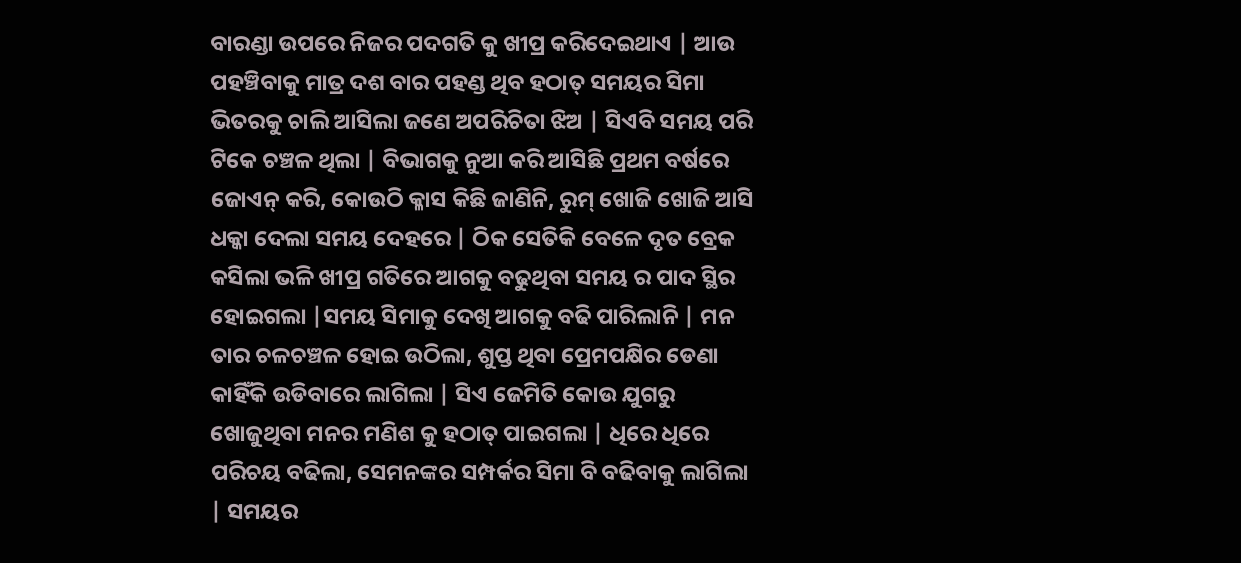ବାରଣ୍ଡା ଉପରେ ନିଜର ପଦଗତି କୁ ଖୀପ୍ର କରିଦେଇଥାଏ | ଆଉ ପହଞ୍ଚିବାକୁ ମାତ୍ର ଦଶ ବାର ପହଣ୍ଡ ଥିବ ହଠାତ୍ ସମୟର ସିମା ଭିତରକୁ ଚାଲି ଆସିଲା ଜଣେ ଅପରିଚିତା ଝିଅ | ସିଏବି ସମୟ ପରି ଟିକେ ଚଞ୍ଚଳ ଥିଲା | ବିଭାଗକୁ ନୁଆ କରି ଆସିଛି ପ୍ରଥମ ବର୍ଷରେ ଜୋଏନ୍ କରି, କୋଉଠି କ୍ଳାସ କିଛି ଜାଣିନି, ରୁମ୍ ଖୋଜି ଖୋଜି ଆସି ଧକ୍କା ଦେଲା ସମୟ ଦେହରେ | ଠିକ ସେତିକି ବେଳେ ଦୃତ ବ୍ରେକ କସିଲା ଭଳି ଖୀପ୍ର ଗତିରେ ଆଗକୁ ବଢୁଥିବା ସମୟ ର ପାଦ ସ୍ଥିର ହୋଇଗଲା |ସମୟ ସିମାକୁ ଦେଖି ଆଗକୁ ବଢି ପାରିଲାନି | ମନ ତାର ଚଳଚଞ୍ଚଳ ହୋଇ ଉଠିଲା, ଶୁପ୍ତ ଥିବା ପ୍ରେମପକ୍ଷିର ଡେଣା କାହିଁକି ଉଡିବାରେ ଲାଗିଲା | ସିଏ ଜେମିତି କୋଉ ଯୁଗରୁ ଖୋଜୁଥିବା ମନର ମଣିଶ କୁ ହଠାତ୍ ପାଇଗଲା | ଧିରେ ଧିରେ ପରିଚୟ ବଢିଲା, ସେମନଙ୍କର ସମ୍ପର୍କର ସିମା ବି ବଢିବାକୁ ଲାଗିଲା | ସମୟର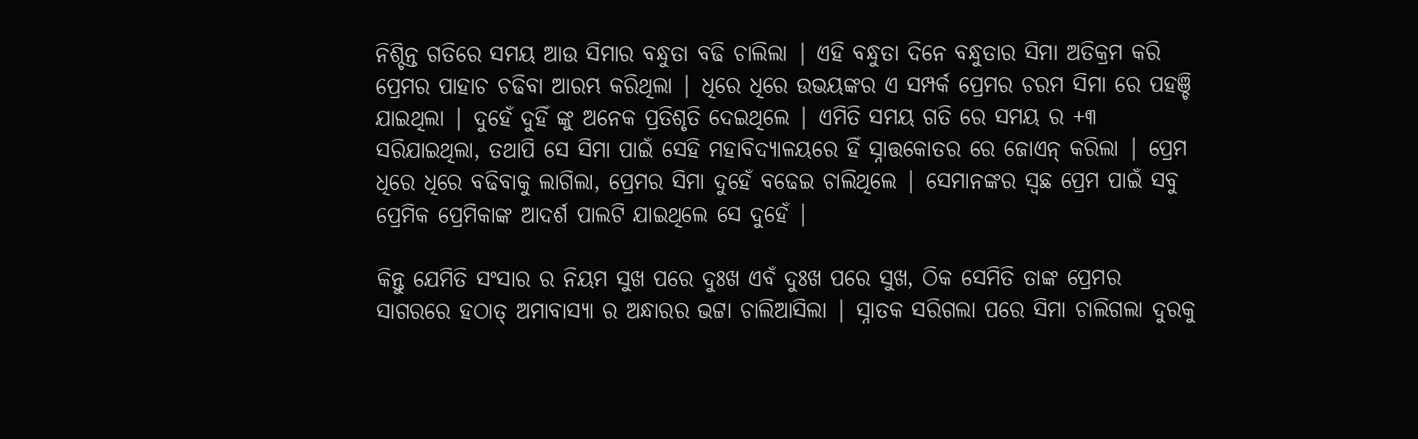ନିଶ୍ଚିନ୍ତ ଗତିରେ ସମୟ ଆଉ ସିମାର ବନ୍ଧୁତା ବଢି ଚାଲିଲା | ଏହି ବନ୍ଧୁତା ଦିନେ ବନ୍ଧୁତାର ସିମା ଅତିକ୍ରମ କରି ପ୍ରେମର ପାହାଚ ଚଢିବା ଆରମ୍ଭ କରିଥିଲା | ଧିରେ ଧିରେ ଉଭୟଙ୍କର ଏ ସମ୍ପର୍କ ପ୍ରେମର ଚରମ ସିମା ରେ ପହଞ୍ଚି ଯାଇଥିଲା | ଦୁହେଁ ଦୁହିଁ ଙ୍କୁ ଅନେକ ପ୍ରତିଶୃତି ଦେଇଥିଲେ | ଏମିତି ସମୟ ଗତି ରେ ସମୟ ର +୩ ସରିଯାଇଥିଲା, ତଥାପି ସେ ସିମା ପାଇଁ ସେହି ମହାବିଦ୍ୟାଳୟରେ ହିଁ ସ୍ନାତ୍ତକୋତର ରେ ଜୋଏନ୍ କରିଲା | ପ୍ରେମ ଧିରେ ଧିରେ ବଢିବାକୁ ଲାଗିଲା, ପ୍ରେମର ସିମା ଦୁହେଁ ବଢେଇ ଚାଲିଥିଲେ | ସେମାନଙ୍କର ସ୍ୱଛ ପ୍ରେମ ପାଇଁ ସବୁ ପ୍ରେମିକ ପ୍ରେମିକାଙ୍କ ଆଦର୍ଶ ପାଲଟି ଯାଇଥିଲେ ସେ ଦୁହେଁ |

କିନ୍ତୁ ଯେମିତି ସଂସାର ର ନିୟମ ସୁଖ ପରେ ଦୁଃଖ ଏବଁ ଦୁଃଖ ପରେ ସୁଖ, ଠିକ ସେମିତି ତାଙ୍କ ପ୍ରେମର ସାଗରରେ ହଠାତ୍ ଅମାବାସ୍ୟା ର ଅନ୍ଧାରର ଭଟ୍ଟା ଚାଲିଆସିଲା | ସ୍ନାତକ ସରିଗଲା ପରେ ସିମା ଚାଲିଗଲା ଦୁରକୁ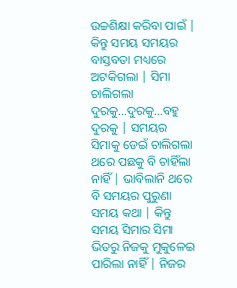ଉଚ୍ଚଶିକ୍ଷା କରିବା ପାଇଁ | କିନ୍ତୁ ସମୟ ସମୟର ବାସ୍ତବତା ମଧ୍ୟରେ ଅଟକିଗଲା | ସିମା ଚାଲିଗଲା ଦୁରକୁ...ଦୁରକୁ...ବହୁ ଦୁରକୁ | ସମୟର ସିମାକୁ ଡେଇଁ ଚାଲିଗଲା ଥରେ ପଛକୁ ବି ଚାହିଁଲା ନାହିଁ | ଭାବିଲାନି ଥରେ ବି ସମୟର ପୁରୁଣା ସମୟ କଥା | କିନ୍ତୁ ସମୟ ସିମାର ସିମା ଭିତରୁ ନିଜକୁ ମୁକୁଳେଇ ପାରିଲା ନାହିଁ | ନିଜର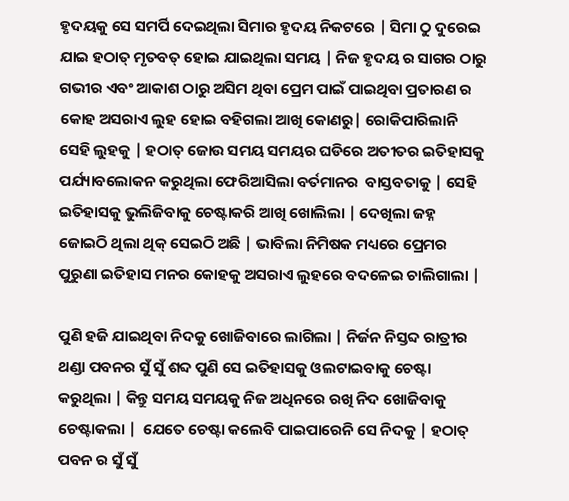ହୃଦୟକୁ ସେ ସମର୍ପି ଦେଇଥିଲା ସିମାର ହୃଦୟ ନିକଟରେ | ସିମା ଠୁ ଦୁରେଇ ଯାଇ ହଠାତ୍ ମୃତବତ୍ ହୋଇ ଯାଇଥିଲା ସମୟ | ନିଜ ହୃଦୟ ର ସାଗର ଠାରୁ ଗଭୀର ଏବଂ ଆକାଶ ଠାରୁ ଅସିମ ଥିବା ପ୍ରେମ ପାଇଁ ପାଇଥିବା ପ୍ରତାରଣ ର କୋହ ଅସରାଏ ଲୁହ ହୋଇ ବହିଗଲା ଆଖି କୋଣରୁ| ରୋକିପାରିଲାନି ସେହି ଲୁହକୁ | ହଠାତ୍ ଜୋଉ ସମୟ ସମୟର ଘଡିରେ ଅତୀତର ଇତିହାସକୁ ପର୍ଯ୍ୟାବଲୋକନ କରୁଥିଲା ଫେରିଆସିଲା ବର୍ତମାନର  ବାସ୍ତବତାକୁ | ସେହି ଇତିହାସକୁ ଭୁଲିଜିବାକୁ ଚେଷ୍ଟାକରି ଆଖି ଖୋଲିଲା | ଦେଖିଲା ଜହ୍ନ ଜୋଇଠି ଥିଲା ଥିକ୍ ସେଇଠି ଅଛି | ଭାବିଲା ନିମିଷକ ମଧ୍ୟରେ ପ୍ରେମର ପୁରୁଣା ଇତିହାସ ମନର କୋହକୁ ଅସରାଏ ଲୁହରେ ବଦଳେଇ ଚାଲିଗାଲା |

ପୁଣି ହଜି ଯାଇଥିବା ନିଦକୁ ଖୋଜିବାରେ ଲାଗିଲା | ନିର୍ଜନ ନିସ୍ତବ୍ଦ ରାତ୍ରୀର ଥଣ୍ଡା ପବନର ସୁଁ ସୁଁ ଶବ୍ଦ ପୁଣି ସେ ଇତିହାସକୁ ଓଲଟାଇବାକୁ ଚେଷ୍ଟା କରୁଥିଲା | କିନ୍ତୁ ସମୟ ସମୟକୁ ନିଜ ଅଧିନରେ ରଖି ନିଦ ଖୋଜିବାକୁ ଚେଷ୍ଟାକଲା |  ଯେତେ ଚେଷ୍ଟା କଲେବି ପାଇପାରେନି ସେ ନିଦକୁ | ହଠାତ୍ ପବନ ର ସୁଁ ସୁଁ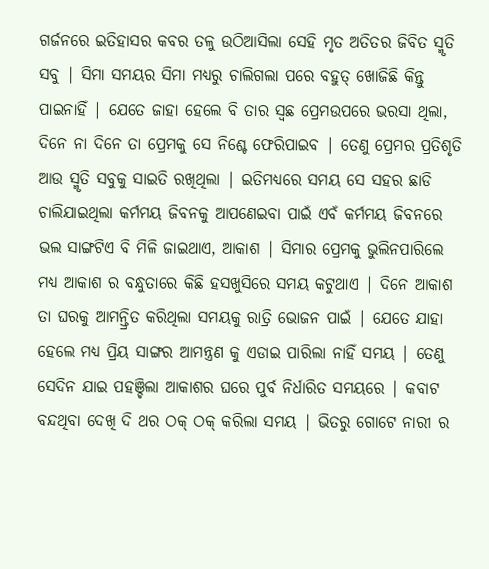ଗର୍ଜନରେ ଇତିହାସର କବର ତଳୁ ଉଠିଆସିଲା ସେହି ମୃତ ଅତିତର ଜିବିତ ସ୍ମୃତି ସବୁ | ସିମା ସମୟର ସିମା ମଧ୍ୟରୁ ଚାଲିଗଲା ପରେ ବହୁତ୍ ଖୋଜିଛି କିନ୍ତୁ ପାଇନାହିଁ | ଯେତେ ଜାହା ହେଲେ ବି ତାର ସ୍ୱଛ ପ୍ରେମଉପରେ ଭରସା ଥିଲା, ଦିନେ ନା ଦିନେ ତା ପ୍ରେମକୁ ସେ ନିଶ୍ଚେ ଫେରିପାଇବ | ତେଣୁ ପ୍ରେମର ପ୍ରତିଶୃତି ଆଉ ସ୍ମୃତି ସବୁକୁ ସାଇତି ରଖିଥିଲା | ଇତିମଧ୍ୟରେ ସମୟ ସେ ସହର ଛାଡି ଚାଲିଯାଇଥିଲା କର୍ମମୟ ଜିବନକୁ ଆପଣେଇବା ପାଇଁ ଏବଁ କର୍ମମୟ ଜିବନରେ ଭଲ ସାଙ୍ଗଟିଏ ବି ମିଳି ଜାଇଥାଏ, ଆକାଶ | ସିମାର ପ୍ରେମକୁ ଭୁଲିନପାରିଲେ ମଧ୍ୟ ଆକାଶ ର ବନ୍ଧୁତାରେ କିଛି ହସଖୁସିରେ ସମୟ କଟୁଥାଏ | ଦିନେ ଆକାଶ ତା ଘରକୁ ଆମନ୍ତ୍ରିତ କରିଥିଲା ସମୟକୁ ରାତ୍ରି ଭୋଜନ ପାଇଁ | ଯେତେ ଯାହା ହେଲେ ମଧ୍ୟ ପ୍ରିୟ ସାଙ୍ଗର ଆମନ୍ତ୍ରଣ କୁ ଏଡାଇ ପାରିଲା ନାହିଁ ସମୟ | ତେଣୁ ସେଦିନ ଯାଇ ପହଞ୍ଚିଲା ଆକାଶର ଘରେ ପୁର୍ବ ନିର୍ଧାରିତ ସମୟରେ | କବାଟ ବନ୍ଦଥିବା ଦେଖି ଦି ଥର ଠକ୍ ଠକ୍ କରିଲା ସମୟ | ଭିତରୁ ଗୋଟେ ନାରୀ ର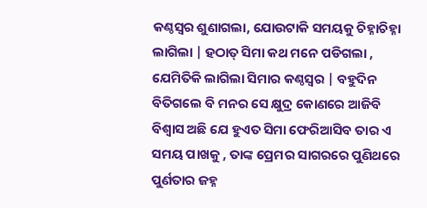କଣ୍ଠସ୍ୱର ଶୁଣାଗଲା, ଯୋଉଟାକି ସମୟକୁ ଚିହ୍ନାଚିହ୍ନା ଲାଗିଲା | ହଠାତ୍ ସିମା କଥ ମନେ ପଡିଗଲା , ଯେମିତିକି ଲାଗିଲା ସିମାର କଣ୍ଠସ୍ୱର | ବହୁଦିନ ବିତିଗଲେ ବି ମନର ସେ କ୍ଷୁଦ୍ର କୋଣରେ ଆଜିବି ବିଶ୍ୱାସ ଅଛି ଯେ ହୁଏତ ସିମା ଫେରିଆସିବ ତାର ଏ ସମୟ ପାଖକୁ , ତାଙ୍କ ପ୍ରେମର ସାଗରରେ ପୁଣିଥରେ ପୁର୍ଣତାର ଜହ୍ନ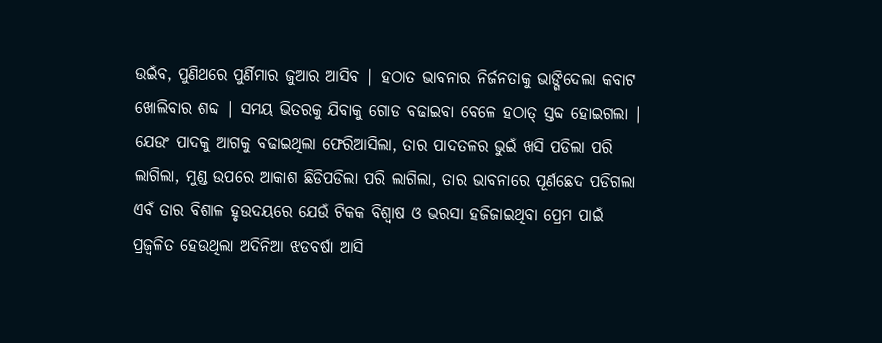ଉଇଁବ, ପୁଣିଥରେ ପୁର୍ଣିମାର ଜୁଆର ଆସିବ | ହଠାତ ଭାବନାର ନିର୍ଜନତାକୁ ଭାଙ୍ଗିଦେଲା କବାଟ ଖୋଲିବାର ଶବ୍ଦ | ସମୟ ଭିତରକୁ ଯିବାକୁ ଗୋଡ ବଢାଇବା ବେଳେ ହଠାତ୍ ସ୍ତବ୍ଦ ହୋଇଗଲା | ଯେଉଂ ପାଦକୁ ଆଗକୁ ବଢାଇଥିଲା ଫେରିଆସିଲା, ତାର ପାଦତଳର ଭୁଇଁ ଖସି ପଡିଲା ପରି ଲାଗିଲା, ମୁଣ୍ଡ ଉପରେ ଆକାଶ ଛିଡିପଡିଲା ପରି ଲାଗିଲା, ତାର ଭାବନାରେ ପୂର୍ଣଛେଦ ପଡିଗଲା ଏବଁ ତାର ବିଶାଳ ହୃଉଦୟରେ ଯେଉଁ ଟିକକ ବିଶ୍ୱାଷ ଓ ଭରସା ହଜିଜାଇଥିବା ପ୍ରେମ ପାଇଁ ପ୍ରଜ୍ୱଳିତ ହେଉଥିଲା ଅଦିନିଆ ଝଡବର୍ଷା ଆସି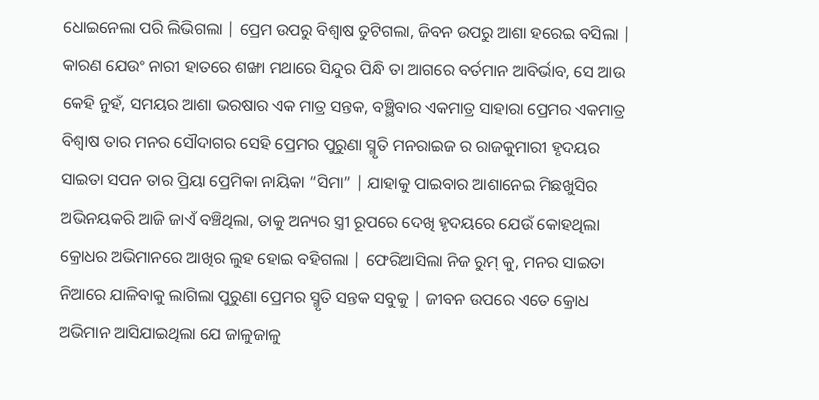ଧୋଇନେଲା ପରି ଲିଭିଗଲା | ପ୍ରେମ ଉପରୁ ବିଶ୍ୱାଷ ତୁଟିଗଲା, ଜିବନ ଉପରୁ ଆଶା ହରେଇ ବସିଲା | କାରଣ ଯେଉଂ ନାରୀ ହାତରେ ଶଙ୍ଖା ମଥାରେ ସିନ୍ଦୁର ପିନ୍ଧି ତା ଆଗରେ ବର୍ତମାନ ଆବିର୍ଭାବ, ସେ ଆଉ କେହି ନୁହଁ, ସମୟର ଆଶା ଭରଷାର ଏକ ମାତ୍ର ସନ୍ତକ, ବଞ୍ଛିବାର ଏକମାତ୍ର ସାହାରା ପ୍ରେମର ଏକମାତ୍ର ବିଶ୍ୱାଷ ତାର ମନର ସୌଦାଗର ସେହି ପ୍ରେମର ପୁରୁଣା ସ୍ମୃତି ମନରାଇଜ ର ରାଜକୁମାରୀ ହୃଦୟର ସାଇତା ସପନ ତାର ପ୍ରିୟା ପ୍ରେମିକା ନାୟିକା “ସିମା” | ଯାହାକୁ ପାଇବାର ଆଶାନେଇ ମିଛଖୁସିର ଅଭିନୟକରି ଆଜି ଜାଏଁ ବଞ୍ଚିଥିଲା, ତାକୁ ଅନ୍ୟର ସ୍ତ୍ରୀ ରୂପରେ ଦେଖି ହୃଦୟରେ ଯେଉଁ କୋହଥିଲା କ୍ରୋଧର ଅଭିମାନରେ ଆଖିର ଲୁହ ହୋଇ ବହିଗଲା | ଫେରିଆସିଲା ନିଜ ରୁମ୍ କୁ, ମନର ସାଇତା ନିଆରେ ଯାଳିବାକୁ ଲାଗିଲା ପୁରୁଣା ପ୍ରେମର ସ୍ମୃତି ସନ୍ତକ ସବୁକୁ | ଜୀବନ ଉପରେ ଏତେ କ୍ରୋଧ ଅଭିମାନ ଆସିଯାଇଥିଲା ଯେ ଜାଳୁଜାଳୁ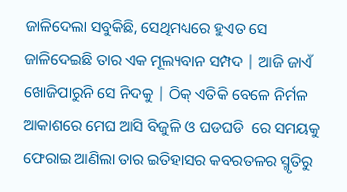ଜାଳିଦେଲା ସବୁକିଛି, ସେଥିମଧ୍ୟରେ ହୁଏତ ସେ ଜାଳିଦେଇଛି ତାର ଏକ ମୂଲ୍ୟବାନ ସମ୍ପଦ | ଆଜି ଜାଏଁ ଖୋଜିପାରୁନି ସେ ନିଦକୁ | ଠିକ୍ ଏତିକି ବେଳେ ନିର୍ମଳ ଆକାଶରେ ମେଘ ଆସି ବିଜୁଳି ଓ ଘଡଘଡି  ରେ ସମୟକୁ ଫେରାଇ ଆଣିଲା ତାର ଇତିହାସର କବରତଳର ସ୍ମୃତିରୁ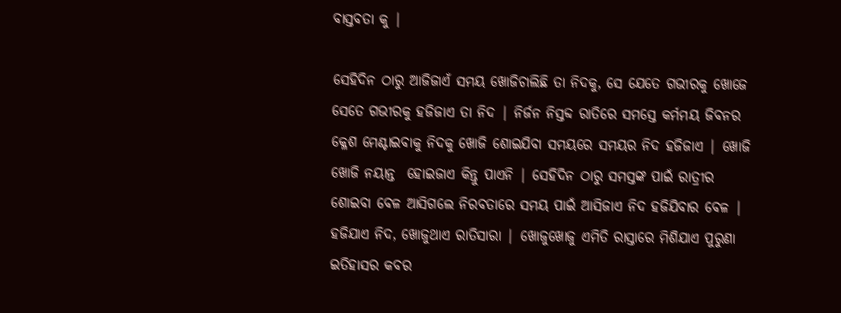ବାସ୍ତବତା କୁ |

ସେହିଦିନ ଠାରୁ ଆଜିଜାଏଁ ସମୟ ଖୋଜିଚାଲିଛି ତା ନିଦକୁ, ସେ ଯେତେ ଗଭୀରକୁ ଖୋଜେ ସେତେ ଗଭୀରକୁ ହଜିଜାଏ ତା ନିଦ | ନିର୍ଜନ ନିସ୍ତବ୍ଦ ରାତିରେ ସମସ୍ତେ କର୍ମମୟ ଜିବନର କ୍ଳେଶ ମେଣ୍ଟାଇବାକୁ ନିଦକୁ ଖୋଜି ଶୋଇଯିବା ସମୟରେ ସମୟର ନିଦ ହଜିଜାଏ | ଖୋଜି ଖୋଜି ନୟାନ୍ତ  ହୋଇଜାଏ କିନ୍ତୁ ପାଏନି | ସେହିଦିନ ଠାରୁ ସମସ୍ତଙ୍କ ପାଇଁ ରାତ୍ରୀର ଶୋଇବା ବେଳ ଆସିଗଲେ ନିରବତାରେ ସମୟ ପାଇଁ ଆସିଜାଏ ନିଦ ହଜିଯିବାର ବେଳ | ହଜିଯାଏ ନିଦ, ଖୋଜୁଥାଏ ରାତିସାରା | ଖୋଜୁଖୋଜୁ ଏମିତି ରାସ୍ତାରେ ମିଶିଯାଏ ପୁରୁଣା ଇତିହାସର କବର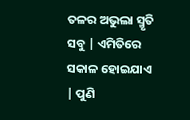ତଳର ଅଭୁଲା ସ୍ମୃତି ସବୁ | ଏମିତିରେ ସକାଳ ହୋଇଯାଏ | ପୁଣି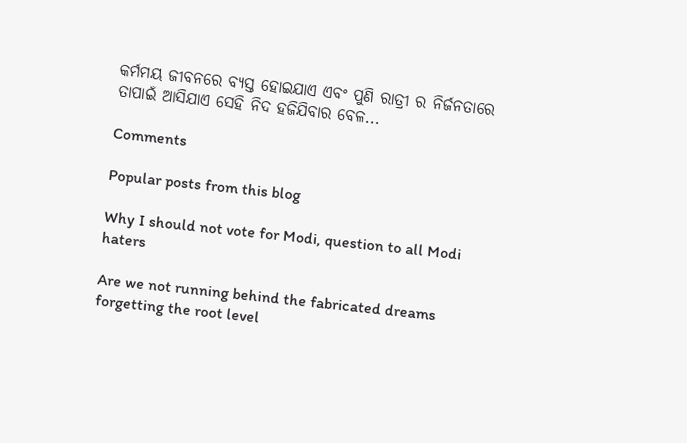କର୍ମମୟ ଜୀବନରେ ବ୍ୟସ୍ତ ହୋଇଯାଏ ଏବଂ ପୁଣି ରାତ୍ରୀ ର ନିର୍ଜନତାରେ ତାପାଇଁ ଆସିଯାଏ ସେହି ନିଦ ହଜିଯିବାର ବେଳ...

Comments

Popular posts from this blog

Why I should not vote for Modi, question to all Modi haters

Are we not running behind the fabricated dreams forgetting the root level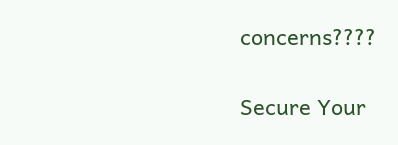concerns????

Secure Your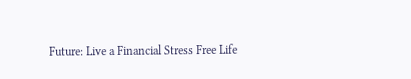Future: Live a Financial Stress Free Life